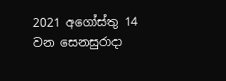2021 අගෝස්තු 14 වන සෙනසුරාදා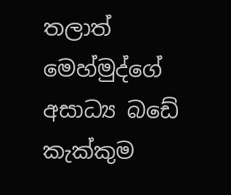තලාත් මෙහ්මුද්ගේ අසාධ්‍ය බඩේ කැක්කුම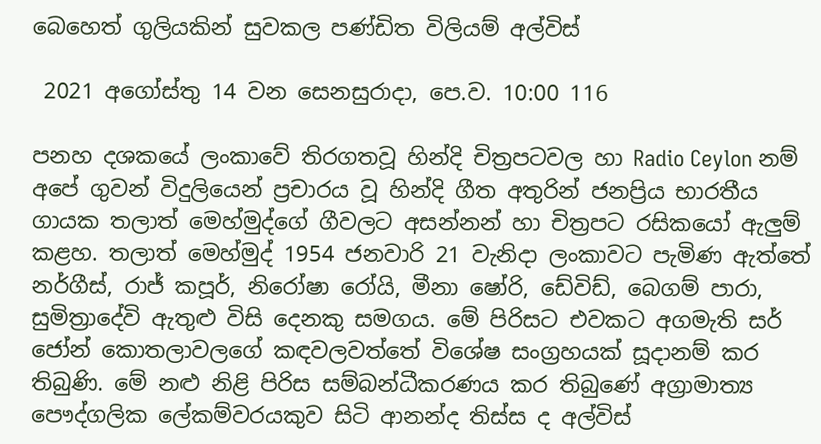බෙහෙත් ගුලියකින් සුවකල පණ්ඩිත විලියම් අල්විස්

 2021 අගෝස්තු 14 වන සෙනසුරාදා, පෙ.ව. 10:00 116

පනහ දශකයේ ලංකාවේ තිරගතවූ හින්දි චිත්‍රපටවල හා Radio Ceylon නම් අපේ ගුවන් විදුලියෙන් ප්‍රචාරය වූ හින්දි ගීත අතුරින් ජනප්‍රිය භාරතීය ගායක තලාත් මෙහ්මුද්ගේ ගීවලට අසන්නන් හා චිත්‍රපට රසිකයෝ ඇලුම් කළහ. තලාත් මෙහ්මුද් 1954 ජනවාරි 21 වැනිදා ලංකාවට පැමිණ ඇත්තේ නර්ගීස්, රාජ් කපූර්, නිරෝෂා රෝයි, මීනා ෂෝරි, ඩේවිඩ්, බෙගම් පාරා, සුමිත්‍රාදේවි ඇතුළු විසි දෙනකු සමගය. මේ පිරිසට එවකට අගමැති සර් ජෝන් කොතලාවලගේ කඳවලවත්තේ විශේෂ සංග්‍රහයක් සූදානම් කර තිබුණි. මේ නළු නිළි පිරිස සම්බන්ධීකරණය කර තිබුණේ අග්‍රාමාත්‍ය පෞද්ගලික ලේකම්වරයකුව සිටි ආනන්ද තිස්ස ද අල්විස්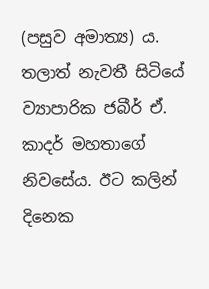(පසුව අමාත්‍ය) ය. තලාත් නැවතී සිටියේ ව්‍යාපාරික ජබීර් ඒ. කාදර් මහතාගේ නිවසේය. ඊට කලින් දිනෙක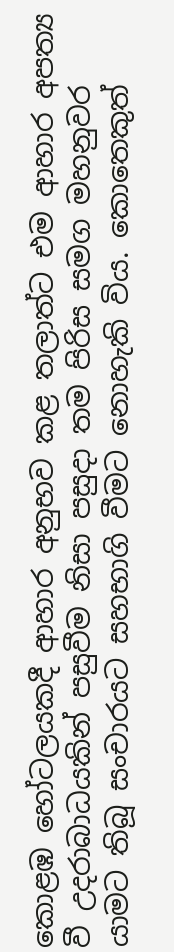කොළඹ හෝටලයකදී ආහාර අනුභව කළ තලාත්ට එම ආහාර අපත්‍ය වී උදරාබාධයකින් පසුවීම නිසා පසුදා තම පිරිස සමග මහනුවර යාමට තිබූ සංචාරයට සහභාගි වීමට නොහැකි විය. කොතෙකුත්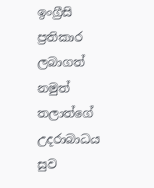ඉංග්‍රීසි ප්‍රතිකාර ලබාගත් නමුත් තලාත්ගේ උදරාබාධය සුව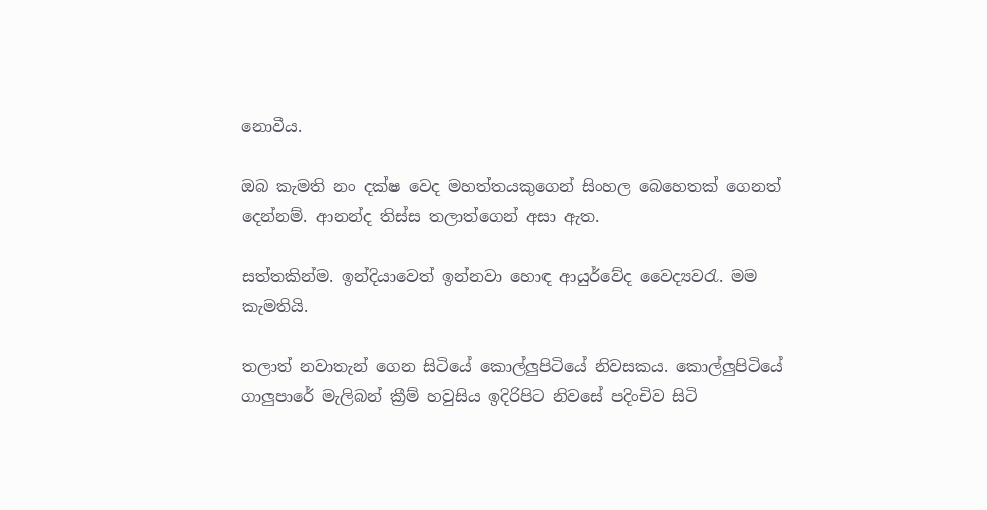නොවීය.

ඔබ කැමති නං දක්ෂ වෙද මහත්තයකුගෙන් සිංහල බෙහෙතක් ගෙනත් දෙන්නම්. ආනන්ද තිස්ස තලාත්ගෙන් අසා ඇත.

සත්තකින්ම. ඉන්දියාවෙත් ඉන්නවා හොඳ ආයුර්වේද වෛද්‍යවරැ. මම කැමතියි.

තලාත් නවාතැන් ගෙන සිටියේ කොල්ලුපිටියේ නිවසකය. කොල්ලුපිටියේ ගාලුපාරේ මැලිබන් ක්‍රීම් හවුසිය ඉදිරිපිට නිවසේ පදිංචිව සිටි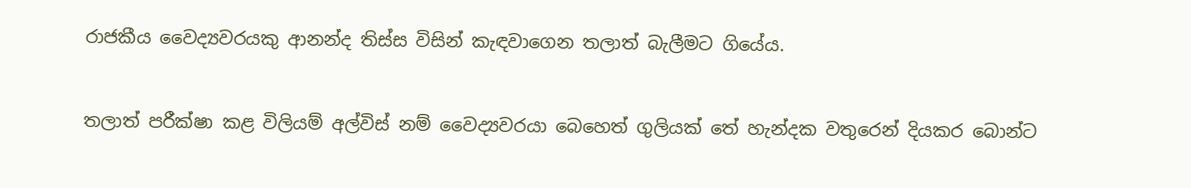රාජකීය වෛද්‍යවරයකු ආනන්ද තිස්ස විසින් කැඳවාගෙන තලාත් බැලීමට ගියේය.

තලාත් පරීක්ෂා කළ විලියම් අල්විස් නම් වෛද්‍යවරයා බෙහෙත් ගුලියක් තේ හැන්දක වතුරෙන් දියකර බොන්ට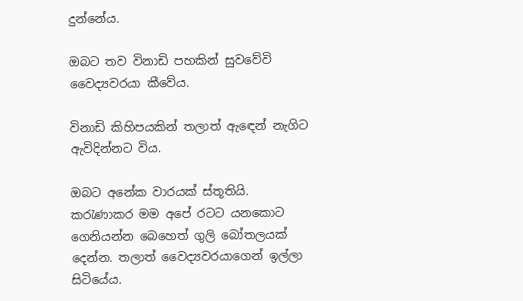දුන්නේය.

ඔබට තව විනාඩි පහකින් සුවවේවි වෛද්‍යවරයා කීවේය.

විනාඩි කිහිපයකින් තලාත් ඇඳෙන් නැගිට ඇවිදින්නට විය.

ඔබට අනේක වාරයක් ස්තූතියි. කරැණාකර මම අපේ රටට යනකොට ගෙනියන්න බෙහෙත් ගුලි බෝතලයක් දෙන්න. තලාත් වෛද්‍යවරයාගෙන් ඉල්ලා සිටියේය.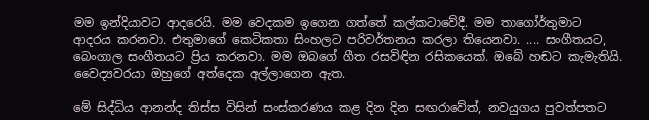මම ඉන්දියාවට ආදරෙයි. මම වෙදකම ඉගෙන ගත්තේ කල්කටාවේදී. මම තාගෝර්තුමාට ආදරය කරනවා. එතුමාගේ කෙටිකතා සිංහලට පරිවර්තනය කරලා තියෙනවා. .... සංගීතයට, බෙංගාල සංගීතයට ප්‍රිය කරනවා. මම ඔබගේ ගීත රසවිඳින රසිකයෙක්. ඔබේ හඬට කැමැතියි. වෛද්‍යවරයා ඔහුගේ අත්දෙක අල්ලාගෙන ඇත.

මේ සිද්ධිය ආනන්ද තිස්ස විසින් සංස්කරණය කළ දින දින සඟරාවේත්, නවයුගය පුවත්පතට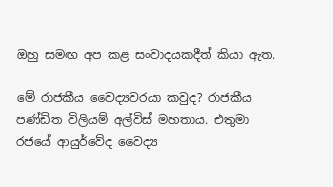ඔහු සමඟ අප කළ සංවාදයකදීත් කියා ඇත.

මේ රාජකීය වෛද්‍යවරයා කවුද? රාජකීය පණ්ඩිත විලියම් අල්විස් මහතාය. එතුමා රජයේ ආයුර්වේද වෛද්‍ය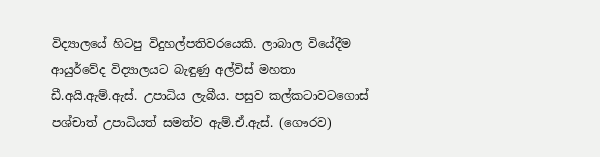විද්‍යාලයේ හිටපු විදුහල්පතිවරයෙකි. ලාබාල වියේදීම ආයුර්වේද විද්‍යාලයට බැඳුණු අල්විස් මහතා ඩී.අයි.ඇම්.ඇස්. උපාධිය ලැබීය. පසුව කල්කටාවටගොස් පශ්චාත් උපාධියත් සමත්ව ඇම්.ඒ.ඇස්. (ගෞරව)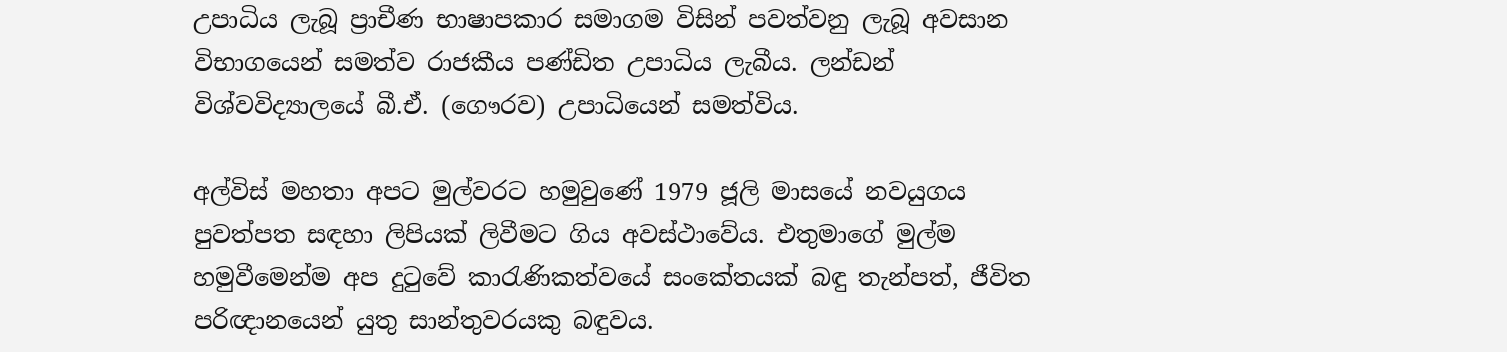උපාධිය ලැබූ ප්‍රාචීණ භාෂාපකාර සමාගම විසින් පවත්වනු ලැබූ අවසාන විභාගයෙන් සමත්ව රාජකීය පණ්ඩිත උපාධිය ලැබීය. ලන්ඩන් විශ්වවිද්‍යාලයේ බී.ඒ. (ගෞරව) උපාධියෙන් සමත්විය.

අල්විස් මහතා අපට මුල්වරට හමුවුණේ 1979 ජූලි මාසයේ නවයුගය පුවත්පත සඳහා ලිපියක් ලිවීමට ගිය අවස්ථාවේය. එතුමාගේ මුල්ම හමුවීමෙන්ම අප දුටුවේ කාරැණිකත්වයේ සංකේතයක් බඳු තැන්පත්, ජීවිත පරිඥානයෙන් යුතු සාන්තුවරයකු බඳුවය.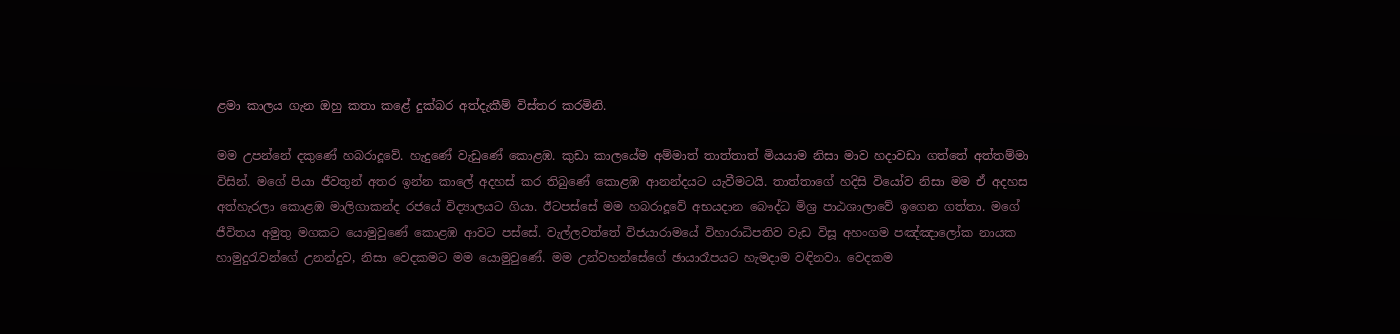ළමා කාලය ගැන ඔහු කතා කළේ දුක්බර අත්දැකීම් විස්තර කරමිනි.

මම උපන්නේ දකුණේ හබරාදූවේ. හැදුණේ වැඩුණේ කොළඹ. කුඩා කාලයේම අම්මාත් තාත්තාත් මියයාම නිසා මාව හදාවඩා ගත්තේ අත්තම්මා විසින්. මගේ පියා ජීවතුන් අතර ඉන්න කාලේ අදහස් කර තිබුණේ කොළඹ ආනන්දයට යැවීමටයි. තාත්තාගේ හදිසි වියෝව නිසා මම ඒ අදහස අත්හැරලා කොළඹ මාලිගාකන්ද රජයේ විද්‍යාලයට ගියා. ඊටපස්සේ මම හබරාදූවේ අභයදාන බෞද්ධ මිශ්‍ර පාඨශාලාවේ ඉගෙන ගත්තා. මගේ ජීවිතය අමුතු මගකට යොමුවුණේ කොළඹ ආවට පස්සේ. වැල්ලවත්තේ විජයාරාමයේ විහාරාධිපතිව වැඩ විසූ අහංගම පඤ්ඤාලෝක නායක හාමුදුරැවන්ගේ උනන්දුව, නිසා වෙදකමට මම යොමුවුණේ. මම උන්වහන්සේගේ ඡායාරෑපයට හැමදාම වඳිනවා. වෙදකම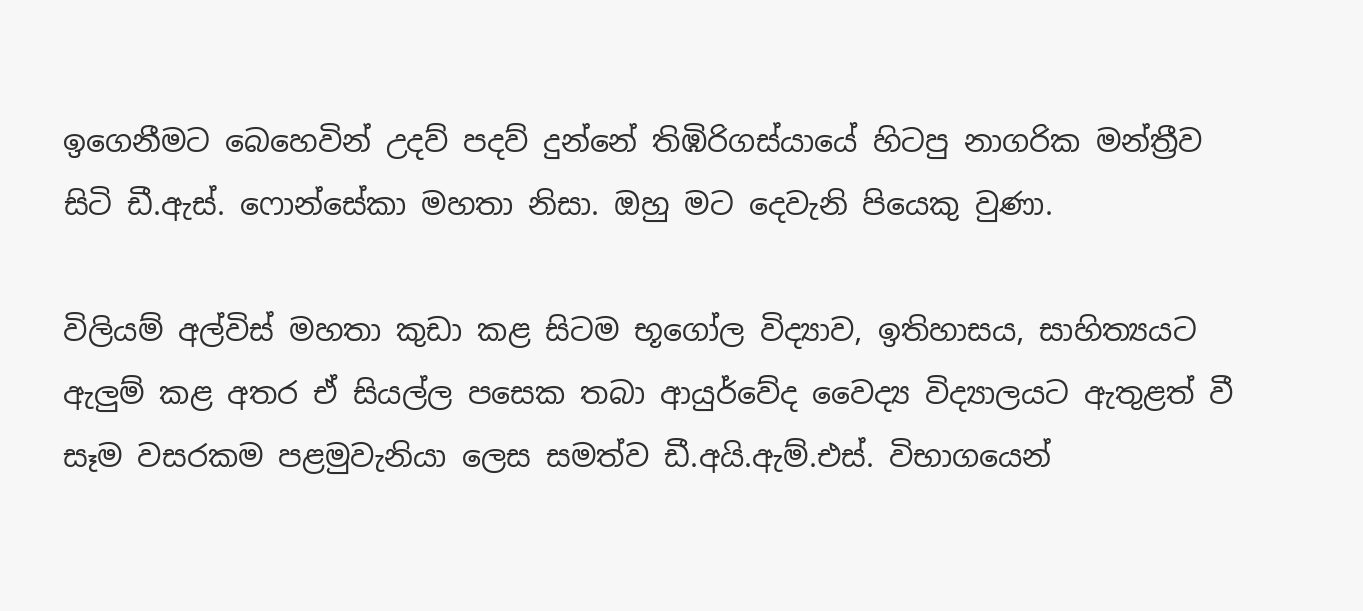ඉගෙනීමට බෙහෙවින් උදව් පදව් දුන්නේ තිඹිරිගස්යායේ හිටපු නාගරික මන්ත්‍රීව සිටි ඩී.ඇස්. ෆොන්සේකා මහතා නිසා. ඔහු මට දෙවැනි පියෙකු වුණා.

විලියම් අල්විස් මහතා කුඩා කළ සිටම භූගෝල විද්‍යාව, ඉතිහාසය, සාහිත්‍යයට ඇලුම් කළ අතර ඒ සියල්ල පසෙක තබා ආයුර්වේද වෛද්‍ය විද්‍යාලයට ඇතුළත් වී සෑම වසරකම පළමුවැනියා ලෙස සමත්ව ඩී.අයි.ඇම්.එස්. විභාගයෙන්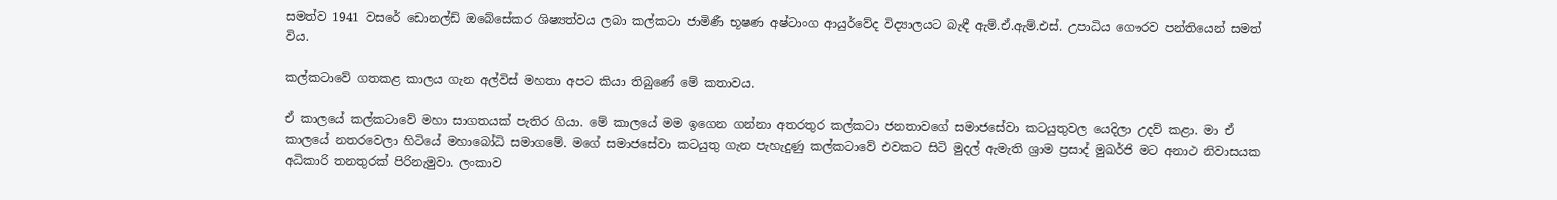සමත්ව 1941 වසරේ ඩොනල්ඩ් ඔබේසේකර ශිෂ්‍යත්වය ලබා කල්කටා ජාමිණී භූෂණ අෂ්ටාංග ආයුර්වේද විද්‍යාලයට බැඳී ඇම්.ඒ.ඇම්.එස්. උපාධිය ගෞරව පන්තියෙන් සමත් විය.

කල්කටාවේ ගතකළ කාලය ගැන අල්විස් මහතා අපට කියා තිබුණේ මේ කතාවය.

ඒ කාලයේ කල්කටාවේ මහා සාගතයක් පැතිර ගියා. මේ කාලයේ මම ඉගෙන ගන්නා අතරතුර කල්කටා ජනතාවගේ සමාජසේවා කටයුතුවල යෙදිලා උදව් කළා. මා ඒ කාලයේ නතරවෙලා හිටියේ මහාබෝධි සමාගමේ. මගේ සමාජසේවා කටයුතු ගැන පැහැදුණු කල්කටාවේ එවකට සිටි මුදල් ඇමැති ශ්‍රාම ප්‍රසාද් මුඛර්ජි මට අනාථ නිවාසයක අධිකාරි තනතුරක් පිරිනැමුවා. ලංකාව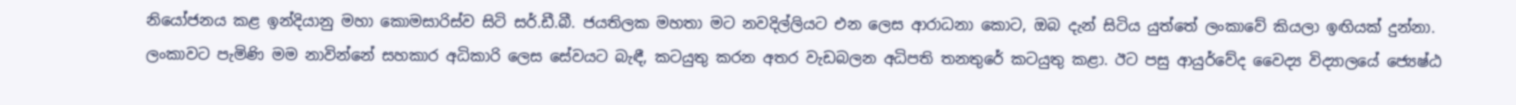නියෝජනය කළ ඉන්දියානු මහා කොමසාරිස්ව සිටි සර්.ඩී.බී. ජයතිලක මහතා මට නවදිල්ලියට එන ලෙස ආරාධනා කොට, ඔබ දැන් සිටිය යුත්තේ ලංකාවේ කියලා ඉඟියක් දුන්නා. ලංකාවට පැමිණි මම නාවින්නේ සහකාර අධිකාරි ලෙස සේවයට බැඳී, කටයුතු කරන අතර වැඩබලන අධිපති තනතුරේ කටයුතු කළා. ඊට පසු ආයුර්වේද වෛද්‍ය විද්‍යාලයේ ජ්‍යෙෂ්ඨ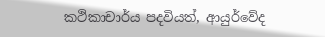කථිකාචාර්ය පදවියත්, ආයුර්වේද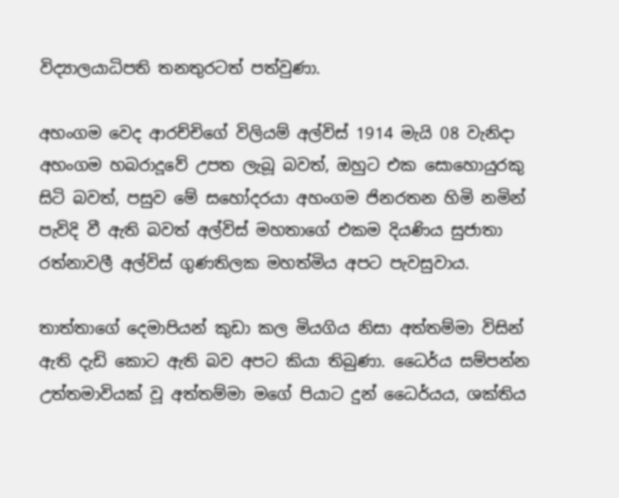විද්‍යාලයාධිපති තනතුරටත් පත්වුණා.

අහංගම වෙද ආරච්චිගේ විලියම් අල්විස් 1914 මැයි 08 වැනිදා අහංගම හබරාදූවේ උපත ලැබූ බවත්, ඔහුට එක සොහොයුරකු සිටි බවත්, පසුව මේ සහෝදරයා අහංගම ජිනරතන හිමි නමින් පැවිදි වී ඇති බවත් අල්විස් මහතාගේ එකම දියණිය සුජාතා රත්නාවලී අල්විස් ගුණතිලක මහත්මිය අපට පැවසුවාය.

තාත්තාගේ දෙමාපියන් කුඩා කල මියගිය නිසා අත්තම්මා විසින් ඇති දැඩි කොට ඇති බව අපට කියා තිබුණා. ධෛර්ය සම්පන්න උත්තමාවියක් වූ අත්තම්මා මගේ පියාට දුන් ධෛර්යය, ශක්තිය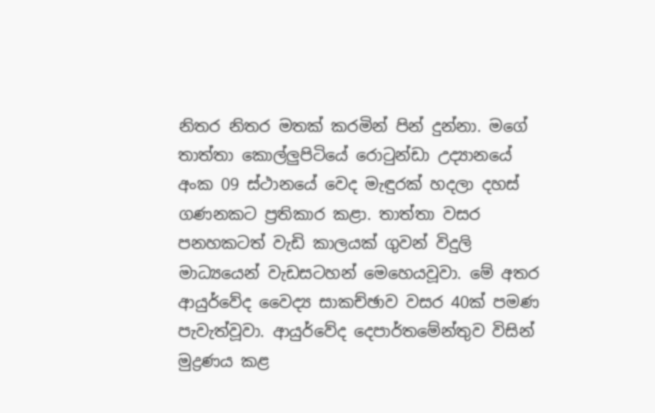නිතර නිතර මතක් කරමින් පින් දුන්නා. මගේ තාත්තා කොල්ලුපිටියේ රොටුන්ඩා උද්‍යානයේ අංක 09 ස්ථානයේ වෙද මැඳුරක් හදලා දහස් ගණනකට ප්‍රතිකාර කළා. තාත්තා වසර පනහකටත් වැඩි කාලයක් ගුවන් විදුලි මාධ්‍යයෙන් වැඩසටහන් මෙහෙයවූවා. මේ අතර ආයුර්වේද වෛද්‍ය සාකච්ඡාව වසර 40ක් පමණ පැවැත්වූවා. ආයුර්වේද දෙපාර්තමේන්තුව විසින් මුද්‍රණය කළ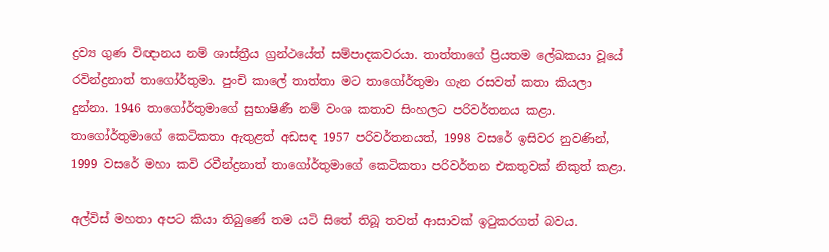ද්‍රව්‍ය ගුණ විඥානය නම් ශාස්ත්‍රීය ග්‍රන්ථයේත් සම්පාදකවරයා. තාත්තාගේ ප්‍රියතම ලේඛකයා වූයේ රවින්ද්‍රනාත් තාගෝර්තුමා. පුංචි කාලේ තාත්තා මට තාගෝර්තුමා ගැන රසවත් කතා කියලා දුන්නා. 1946 තාගෝර්තුමාගේ සුභාෂිණී නම් වංශ කතාව සිංහලට පරිවර්තනය කළා. තාගෝර්තුමාගේ කෙටිකතා ඇතුළත් අඩසඳ 1957 පරිවර්තනයත්, 1998 වසරේ ඉසිවර නුවණින්, 1999 වසරේ මහා කවි රවීන්ද්‍රනාත් තාගෝර්තුමාගේ කෙටිකතා පරිවර්තන එකතුවක් නිකුත් කළා.

අල්විස් මහතා අපට කියා තිබුණේ තම යටි සිතේ තිබූ තවත් ආසාවක් ඉටුකරගත් බවය.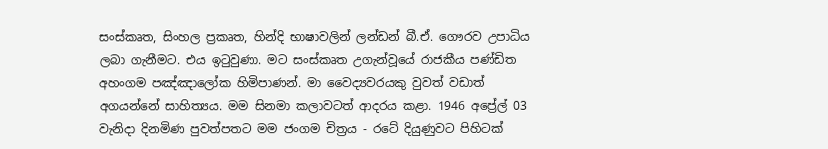සංස්කෘත, සිංහල ප්‍රකෘත, හින්දි භාෂාවලින් ලන්ඩන් බී.ඒ. ගෞරව උපාධිය ලබා ගැනීමට. එය ඉටුවුණා. මට සංස්කෘත උගැන්වූයේ රාජකීය පණ්ඩිත අහංගම පඤ්ඤාලෝක හිමිපාණන්. මා වෛද්‍යවරයකු වුවත් වඩාත් අගයන්නේ සාහිත්‍යය. මම සිනමා කලාවටත් ආදරය කළා. 1946 අප්‍රේල් 03 වැනිදා දිනමිණ පුවත්පතට මම ජංගම චිත්‍රය - රටේ දියුණුවට පිහිටක්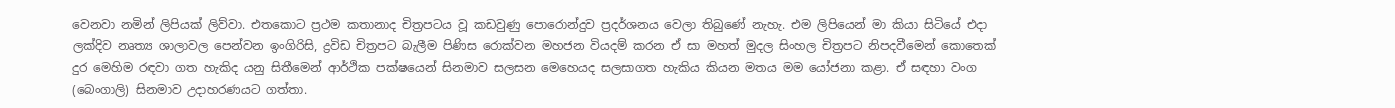වෙනවා නමින් ලිපියක් ලිව්වා. එතකොට ප්‍රථම කතානාද චිත්‍රපටය වූ කඩවුණු පොරොන්දුව ප්‍රදර්ශනය වෙලා තිබුණේ නැහැ. එම ලිපියෙන් මා කියා සිටියේ එදා ලක්දිව නෘත්‍ය ශාලාවල පෙන්වන ඉංගිරිසි, ද්‍රවිඩ චිත්‍රපට බැලීම පිණිස රොක්වන මහජන වියදම් කරන ඒ සා මහත් මුදල සිංහල චිත්‍රපට නිපදවීමෙන් කොතෙක් දුර මෙහිම රඳවා ගත හැකිද යනු සිතීමෙන් ආර්ථික පක්ෂයෙන් සිනමාව සලසන මෙහෙයද සලසාගත හැකිය කියන මතය මම යෝජනා කළා. ඒ සඳහා වංග (බෙංගාලි) සිනමාව උදාහරණයට ගත්තා.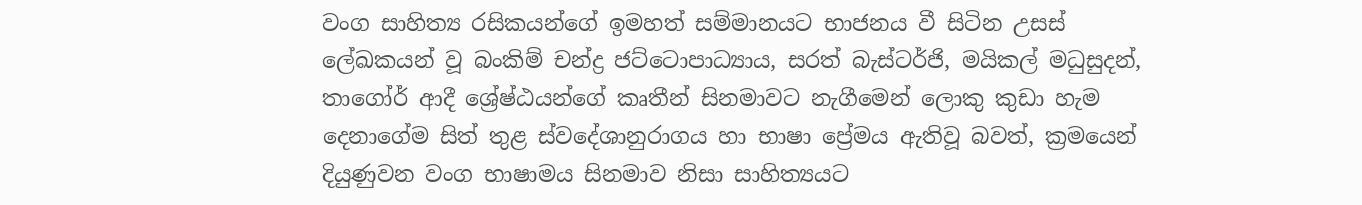වංග සාහිත්‍ය රසිකයන්ගේ ඉමහත් සම්මානයට භාජනය වී සිටින උසස් ලේඛකයන් වූ බංකිම් චන්ද්‍ර ජට්ටොපාධ්‍යාය, සරත් බැස්ටර්ජි, මයිකල් මධුසුදන්, තාගෝර් ආදී ශ්‍රේෂ්ඨයන්ගේ කෘතීන් සිනමාවට නැගීමෙන් ලොකු කුඩා හැම දෙනාගේම සිත් තුළ ස්වදේශානුරාගය හා භාෂා ප්‍රේමය ඇතිවූ බවත්, ක්‍රමයෙන් දියුණුවන වංග භාෂාමය සිනමාව නිසා සාහිත්‍යයට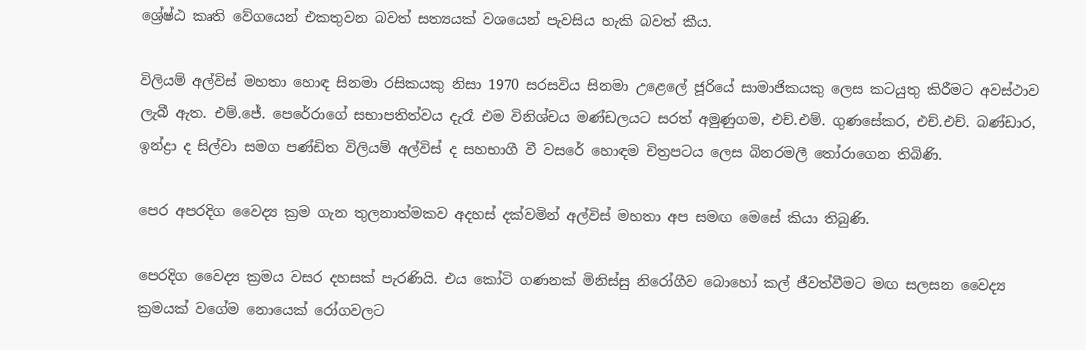ශ්‍රේෂ්ඨ කෘති වේගයෙන් එකතුවන බවත් සත්‍යයක් වශයෙන් පැවසිය හැකි බවත් කීය.

විලියම් අල්විස් මහතා හොඳ සිනමා රසිකයකු නිසා 1970 සරසවිය සිනමා උළෙලේ ජූරියේ සාමාජිකයකු ලෙස කටයුතු කිරීමට අවස්ථාව ලැබී ඇත. එම්.ජේ. පෙරේරාගේ සභාපතිත්වය දැරෑ එම විනිශ්චය මණ්ඩලයට සරත් අමුණුගම, එච්.එම්. ගුණසේකර, එච්.එච්. බණ්ඩාර, ඉන්ද්‍රා ද සිල්වා සමග පණ්ඩිත විලියම් අල්විස් ද සහභාගී වී වසරේ හොඳම චිත්‍රපටය ලෙස බිනරමලී තෝරාගෙන තිබිණි.

පෙර අපරදිග වෛද්‍ය ක්‍රම ගැන තුලනාත්මකව අදහස් දක්වමින් අල්විස් මහතා අප සමඟ මෙසේ කියා තිබුණි.

පෙරදිග වෛද්‍ය ක්‍රමය වසර දහසක් පැරණියි. එය කෝටි ගණනක් මිනිස්සු නිරෝගීව බොහෝ කල් ජීවත්වීමට මඟ සලසන වෛද්‍ය ක්‍රමයක් වගේම නොයෙක් රෝගවලට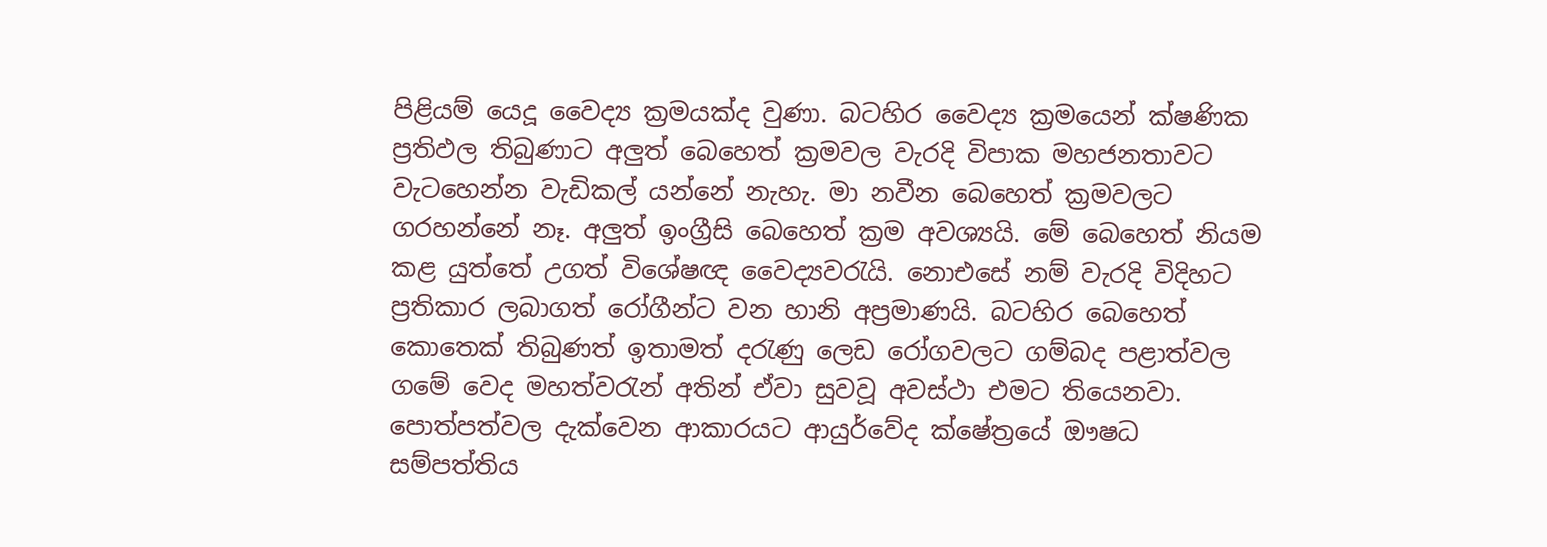පිළියම් යෙදූ වෛද්‍ය ක්‍රමයක්ද වුණා. බටහිර වෛද්‍ය ක්‍රමයෙන් ක්ෂණික ප්‍රතිඵල තිබුණාට අලුත් බෙහෙත් ක්‍රමවල වැරදි විපාක මහජනතාවට වැටහෙන්න වැඩිකල් යන්නේ නැහැ. මා නවීන බෙහෙත් ක්‍රමවලට ගරහන්නේ නෑ. අලුත් ඉංග්‍රීසි බෙහෙත් ක්‍රම අවශ්‍යයි. මේ බෙහෙත් නියම කළ යුත්තේ උගත් විශේෂඥ වෛද්‍යවරැයි. නොඑසේ නම් වැරදි විදිහට ප්‍රතිකාර ලබාගත් රෝගීන්ට වන හානි අප්‍රමාණයි. බටහිර බෙහෙත් කොතෙක් තිබුණත් ඉතාමත් දරැණු ලෙඩ රෝගවලට ගම්බද පළාත්වල ගමේ වෙද මහත්වරැන් අතින් ඒවා සුවවූ අවස්ථා එමට තියෙනවා. පොත්පත්වල දැක්වෙන ආකාරයට ආයුර්වේද ක්ෂේත්‍රයේ ඖෂධ සම්පත්තිය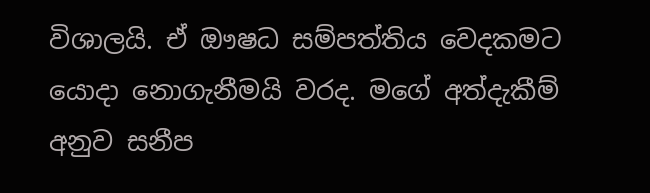විශාලයි. ඒ ඖෂධ සම්පත්තිය වෙදකමට යොදා නොගැනීමයි වරද. මගේ අත්දැකීම් අනුව සනීප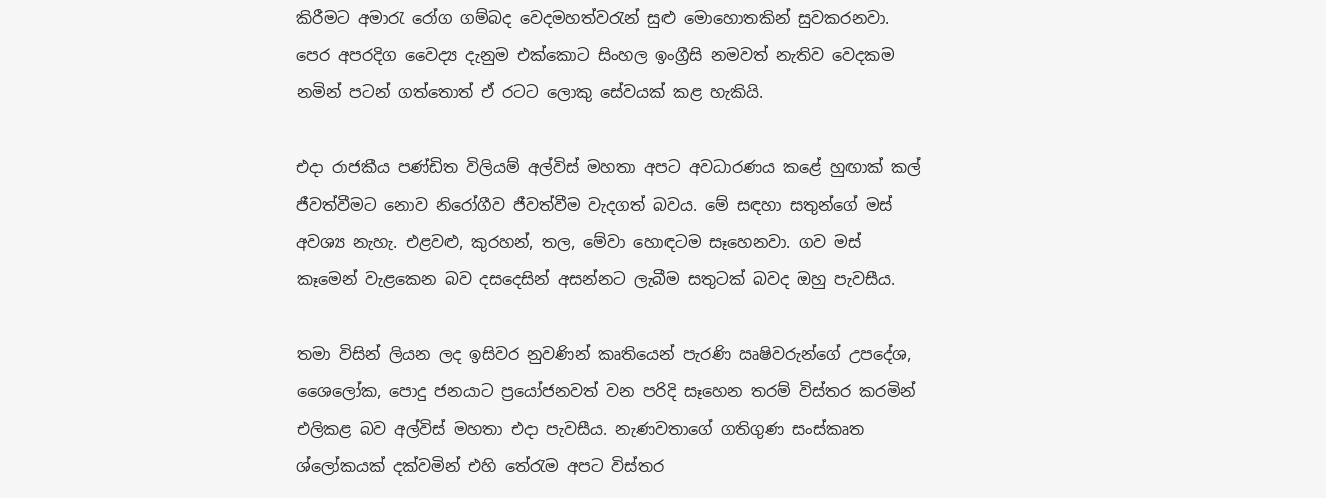කිරීමට අමාරැ රෝග ගම්බද වෙදමහත්වරැන් සුළු මොහොතකින් සුවකරනවා. පෙර අපරදිග වෛද්‍ය දැනුම එක්කොට සිංහල ඉංග්‍රීසි නමවත් නැතිව වෙදකම නමින් පටන් ගත්තොත් ඒ රටට ලොකු සේවයක් කළ හැකියි.

එදා රාජකීය පණ්ඩිත විලියම් අල්විස් මහතා අපට අවධාරණය කළේ හුඟාක් කල් ජීවත්වීමට නොව නිරෝගීව ජීවත්වීම වැදගත් බවය. මේ සඳහා සතුන්ගේ මස් අවශ්‍ය නැහැ. එළවළු, කුරහන්, තල, මේවා හොඳටම සෑහෙනවා. ගව මස් කෑමෙන් වැළකෙන බව දසදෙසින් අසන්නට ලැබීම සතුටක් බවද ඔහු පැවසීය.

තමා විසින් ලියන ලද ඉසිවර නුවණින් කෘතියෙන් පැරණි ඍෂිවරුන්ගේ උපදේශ, ශෛලෝක, පොදු ජනයාට ප්‍රයෝජනවත් වන පරිදි සෑහෙන තරම් විස්තර කරමින් එලිකළ බව අල්විස් මහතා එදා පැවසීය. නැණවතාගේ ගතිගුණ සංස්කෘත ශ්ලෝකයක් දක්වමින් එහි තේරැම අපට විස්තර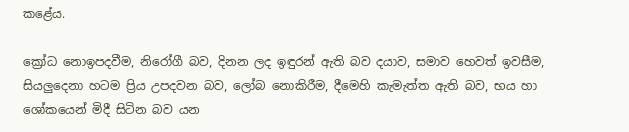කළේය.

ක්‍රෝධ නොඉපදවීම, නිරෝගී බව, දිනන ලද ඉඳුරන් ඇති බව දයාව, සමාව හෙවත් ඉවසීම, සියලුදෙනා හටම ප්‍රිය උපදවන බව, ලෝබ නොකිරීම, දීමෙහි කැමැත්ත ඇති බව, භය හා ශෝකයෙන් මිදී සිටින බව යන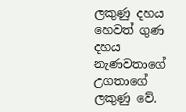ලකුණු දහය හෙවත් ගුණ දහය නැණවතාගේ උගතාගේ ලකුණු වේ.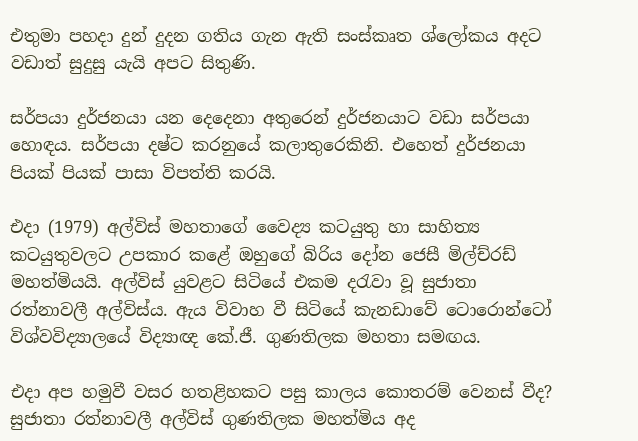එතුමා පහදා දුන් දුදන ගතිය ගැන ඇති සංස්කෘත ශ්ලෝකය අදට වඩාත් සුදුසු යැයි අපට සිතුණි.

සර්පයා දුර්ජනයා යන දෙදෙනා අතුරෙන් දුර්ජනයාට වඩා සර්පයා හොඳය. සර්පයා දෂ්ට කරනුයේ කලාතුරෙකිනි. එහෙත් දුර්ජනයා පියක් පියක් පාසා විපත්ති කරයි.

එදා (1979) අල්විස් මහතාගේ වෛද්‍ය කටයුතු හා සාහිත්‍ය කටයුතුවලට උපකාර කළේ ඔහුගේ බිරිය දෝන ජෙසී මිල්ච්රඩ් මහත්මියයි. අල්විස් යුවළට සිටියේ එකම දරැවා වූ සුජාතා රත්නාවලී අල්විස්ය. ඇය විවාහ වී සිටියේ කැනඩාවේ ටොරොන්ටෝ විශ්වවිද්‍යාලයේ විද්‍යාඥ කේ.ජී. ගුණතිලක මහතා සමඟය.

එදා අප හමුවී වසර හතළිහකට පසු කාලය කොතරම් වෙනස් වීද? සුජාතා රත්නාවලී අල්විස් ගුණතිලක මහත්මිය අද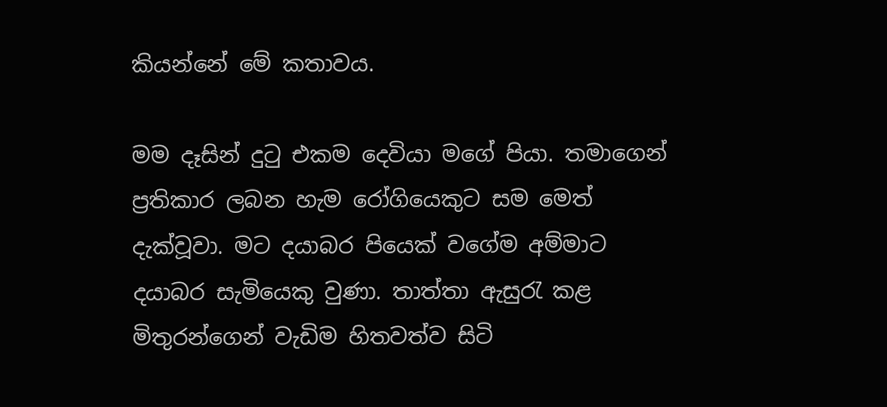කියන්නේ මේ කතාවය.

මම දෑසින් දුටු එකම දෙවියා මගේ පියා. තමාගෙන් ප්‍රතිකාර ලබන හැම රෝගියෙකුට සම මෙත් දැක්වූවා. මට දයාබර පියෙක් වගේම අම්මාට දයාබර සැමියෙකු වුණා. තාත්තා ඇසුරැ කළ මිතුරන්ගෙන් වැඩිම හිතවත්ව සිටි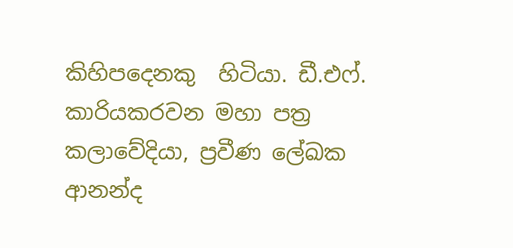කිහිපදෙනකු  හිටියා. ඩී.එෆ්. කාරියකරවන මහා පත්‍ර කලාවේදියා, ප්‍රවීණ ලේඛක ආනන්ද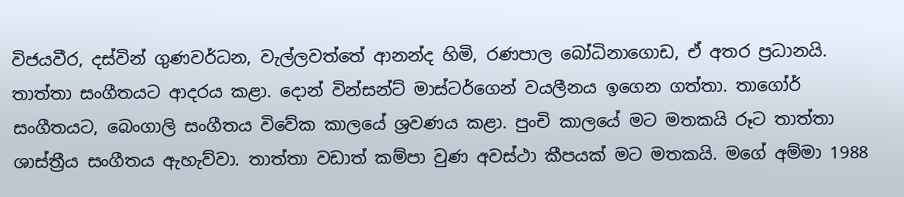විජයවීර, දස්වින් ගුණවර්ධන, වැල්ලවත්තේ ආනන්ද හිමි, රණපාල බෝධිනාගොඩ, ඒ අතර ප්‍රධානයි. තාත්තා සංගීතයට ආදරය කළා. දොන් වින්සන්ට් මාස්ටර්ගෙන් වයලීනය ඉගෙන ගත්තා. තාගෝර් සංගීතයට, බෙංගාලි සංගීතය විවේක කාලයේ ශ්‍රවණය කළා. පුංචි කාලයේ මට මතකයි රූට තාත්තා ශාස්ත්‍රීය සංගීතය ඇහැව්වා. තාත්තා වඩාත් කම්පා වුණ අවස්ථා කීපයක් මට මතකයි. මගේ අම්මා 1988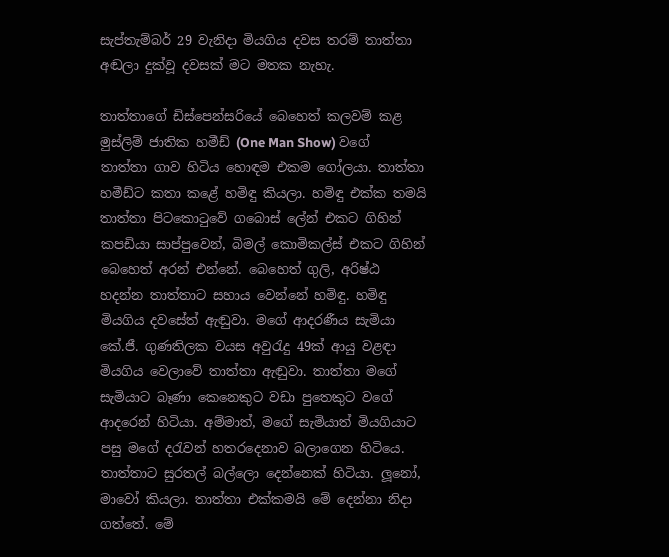සැප්තැම්බර් 29 වැනිදා මියගිය දවස තරම් තාත්තා අඬලා දුක්වූ දවසක් මට මතක නැහැ.

තාත්තාගේ ඩිස්පෙන්සරියේ බෙහෙත් කලවම් කළ මුස්ලිම් ජාතික හමීඩ් (One Man Show) වගේ තාත්තා ගාව හිටිය හොඳම එකම ගෝලයා. තාත්තා හමීඩ්ට කතා කළේ හමිඳු කියලා. හමිඳු එක්ක තමයි තාත්තා පිටකොටුවේ ගබොස් ලේන් එකට ගිහින් කපඩියා සාප්පුවෙන්, බිමල් කොමිකල්ස් එකට ගිහින් බෙහෙත් අරන් එන්නේ. බෙහෙත් ගුලි, අරිෂ්ඨ හදන්න තාත්තාට සහාය වෙන්නේ හමිඳු. හමිඳු මියගිය දවසේත් ඇඬුවා. මගේ ආදරණීය සැමියා කේ.ජී. ගුණතිලක වයස අවුරැදු 49ක් ආයු වළඳා මියගිය වෙලාවේ තාත්තා ඇඬුවා. තාත්තා මගේ සැමියාට බෑණා කෙනෙකුට වඩා පුතෙකුට වගේ ආදරෙන් හිටියා. අම්මාත්, මගේ සැමියාත් මියගියාට පසු මගේ දරැවන් හතරදෙනාව බලාගෙන හිටියෙ. තාත්තාට සුරතල් බල්ලො දෙන්නෙක් හිටියා. ලූනෝ, මාවෝ කියලා. තාත්තා එක්කමයි මේ දෙන්නා නිදා ගත්තේ. මේ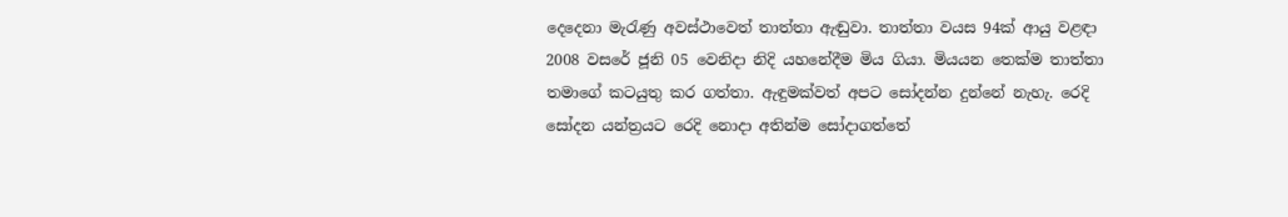දෙදෙනා මැරැණු අවස්ථාවෙත් තාත්තා ඇඬුවා. තාත්තා වයස 94ක් ආයු වළඳා 2008 වසරේ ජූනි 05 වෙනිදා නිදි යහනේදීම මිය ගියා. මියයන තෙක්ම තාත්තා තමාගේ කටයුතු කර ගත්තා. ඇඳුමක්වත් අපට සෝදන්න දුන්නේ නැහැ. රෙදි සෝදන යන්ත්‍රයට රෙදි නොදා අතින්ම සෝදාගත්තේ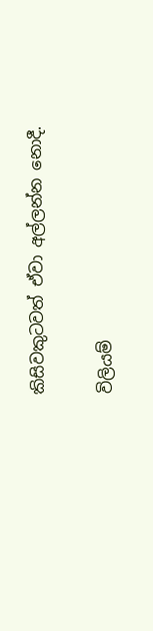කිසිවකුටවත් ඒවා අල්ලන්න නොදී.

විලියම්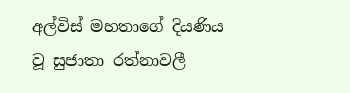අල්විස් මහතාගේ දියණිය වූ සුජාතා රත්නාවලී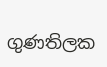ගුණතිලක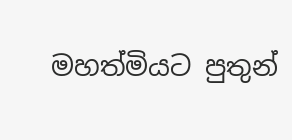මහත්මියට පුතුන්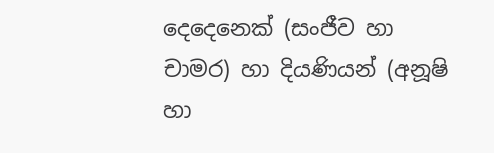දෙදෙනෙක් (සංජීව හා චාමර) හා දියණියන් (අනූෂි හා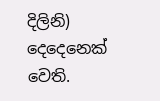දිලිනි) දෙදෙනෙක් වෙති.